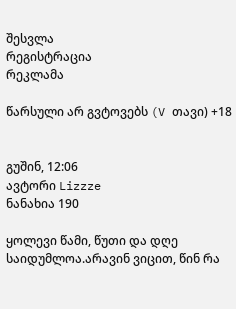შესვლა
რეგისტრაცია
რეკლამა

წარსული არ გვტოვებს (V თავი) +18


გუშინ, 12:06
ავტორი Lizzze
ნანახია 190

ყოლევი წამი, წუთი და დღე საიდუმლოა.არავინ ვიცით, წინ რა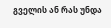გველის ან რას უნდა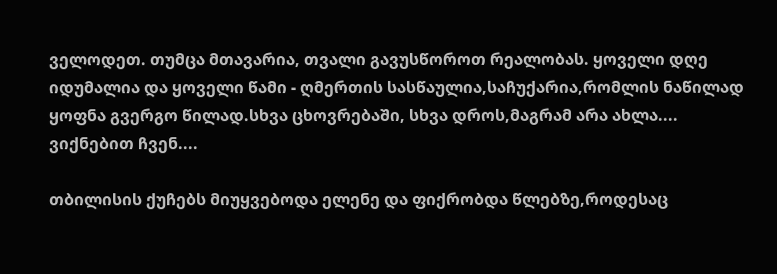ველოდეთ. თუმცა მთავარია, თვალი გავუსწოროთ რეალობას. ყოველი დღე იდუმალია და ყოველი წამი - ღმერთის სასწაულია,საჩუქარია,რომლის ნაწილად ყოფნა გვერგო წილად.სხვა ცხოვრებაში, სხვა დროს,მაგრამ არა ახლა....
ვიქნებით ჩვენ....

თბილისის ქუჩებს მიუყვებოდა ელენე და ფიქრობდა წლებზე,როდესაც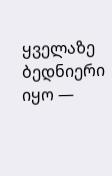ყველაზე ბედნიერი იყო —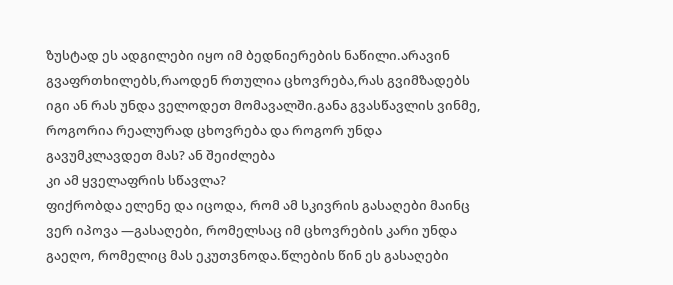ზუსტად ეს ადგილები იყო იმ ბედნიერების ნაწილი.არავინ გვაფრთხილებს,რაოდენ რთულია ცხოვრება,რას გვიმზადებს იგი ან რას უნდა ველოდეთ მომავალში.განა გვასწავლის ვინმე, როგორია რეალურად ცხოვრება და როგორ უნდა გავუმკლავდეთ მას? ან შეიძლება
კი ამ ყველაფრის სწავლა?
ფიქრობდა ელენე და იცოდა, რომ ამ სკივრის გასაღები მაინც ვერ იპოვა —გასაღები, რომელსაც იმ ცხოვრების კარი უნდა გაეღო, რომელიც მას ეკუთვნოდა.წლების წინ ეს გასაღები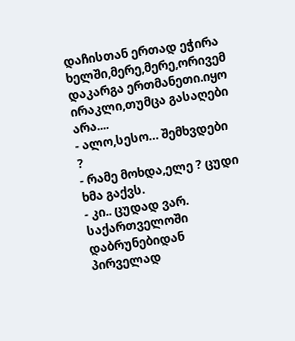დაჩისთან ერთად ეჭირა ხელში,მერე,მერე,ორივემ დაკარგა ერთმანეთი.იყო ირაკლი,თუმცა გასაღები არა....
- ალო,სესო… შემხვდები ?
- რამე მოხდა,ელე ? ცუდი ხმა გაქვს.
- კი.. ცუდად ვარ. საქართველოში დაბრუნებიდან პირველად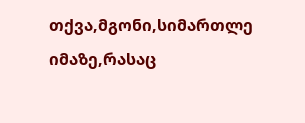თქვა,მგონი,სიმართლე იმაზე,რასაც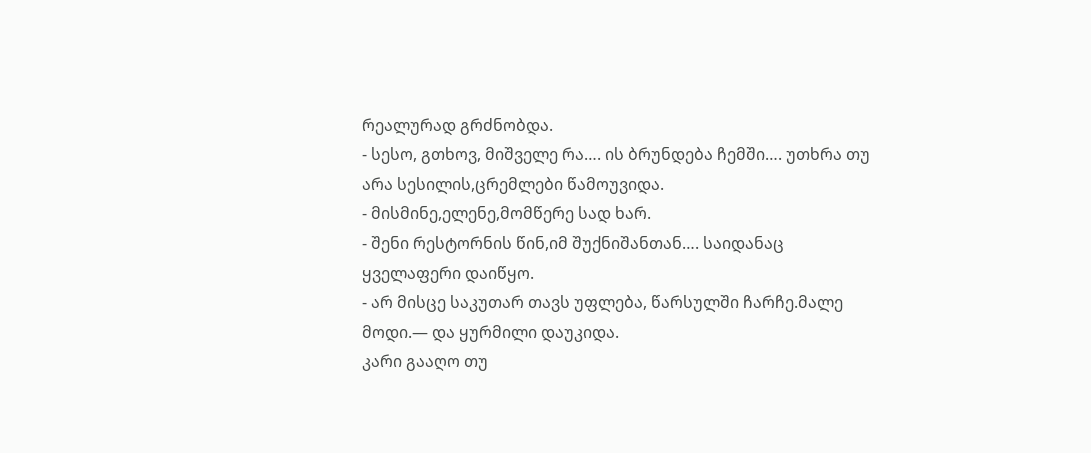რეალურად გრძნობდა.
- სესო, გთხოვ, მიშველე რა…. ის ბრუნდება ჩემში…. უთხრა თუ არა სესილის,ცრემლები წამოუვიდა.
- მისმინე,ელენე,მომწერე სად ხარ.
- შენი რესტორნის წინ,იმ შუქნიშანთან…. საიდანაც ყველაფერი დაიწყო.
- არ მისცე საკუთარ თავს უფლება, წარსულში ჩარჩე.მალე მოდი.— და ყურმილი დაუკიდა.
კარი გააღო თუ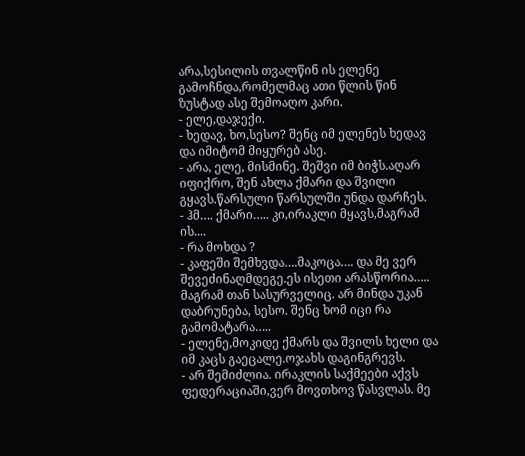არა,სესილის თვალწინ ის ელენე გამოჩნდა,რომელმაც ათი წლის წინ ზუსტად ასე შემოაღო კარი.
- ელე,დაჯექი.
- ხედავ, ხო,სესო? შენც იმ ელენეს ხედავ და იმიტომ მიყურებ ასე.
- არა, ელე, მისმინე. შეშვი იმ ბიჭს.აღარ იფიქრო, შენ ახლა ქმარი და შვილი გყავს.წარსული წარსულში უნდა დარჩეს.
- ჰმ…. ქმარი….. კი,ირაკლი მყავს,მაგრამ ის....
- რა მოხდა ?
- კაფეში შემხვდა….მაკოცა…. და მე ვერ შევეძინაღმდეგე.ეს ისეთი არასწორია….. მაგრამ თან სასურველიც. არ მინდა უკან დაბრუნება, სესო. შენც ხომ იცი რა გამომატარა…..
- ელენე,მოკიდე ქმარს და შვილს ხელი და იმ კაცს გაეცალე.ოჯახს დაგინგრევს.
- არ შემიძლია. ირაკლის საქმეები აქვს ფედერაციაში,ვერ მოვთხოვ წასვლას. მე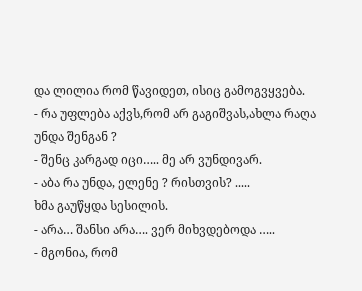და ლილია რომ წავიდეთ, ისიც გამოგვყვება.
- რა უფლება აქვს,რომ არ გაგიშვას,ახლა რაღა უნდა შენგან ?
- შენც კარგად იცი….. მე არ ვუნდივარ.
- აბა რა უნდა, ელენე ? რისთვის? .....
ხმა გაუწყდა სესილის.
- არა… შანსი არა…. ვერ მიხვდებოდა …..
- მგონია, რომ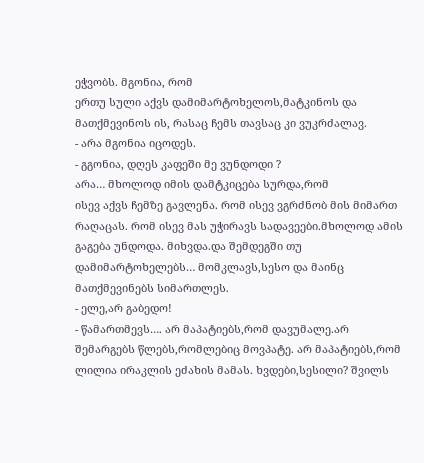ეჭვობს. მგონია, რომ
ერთუ სული აქვს დამიმარტოხელოს,მატკინოს და მათქმევინოს ის, რასაც ჩემს თავსაც კი ვუკრძალავ.
- არა მგონია იცოდეს.
- გგონია, დღეს კაფეში მე ვუნდოდი ?
არა… მხოლოდ იმის დამტკიცება სურდა,რომ
ისევ აქვს ჩემზე გავლენა. რომ ისევ ვგრძნობ მის მიმართ რაღაცას. რომ ისევ მას უჭირავს სადავეები.მხოლოდ ამის გაგება უნდოდა. მიხვდა.და შემდეგში თუ დამიმარტოხელებს… მომკლავს,სესო და მაინც მათქმევინებს სიმართლეს.
- ელე,არ გაბედო!
- წამართმევს…. არ მაპატიებს,რომ დავუმალე.არ შემარგებს წლებს,რომლებიც მოვპატე. არ მაპატიებს,რომ ლილია ირაკლის ეძახის მამას. ხვდები,სესილი? შვილს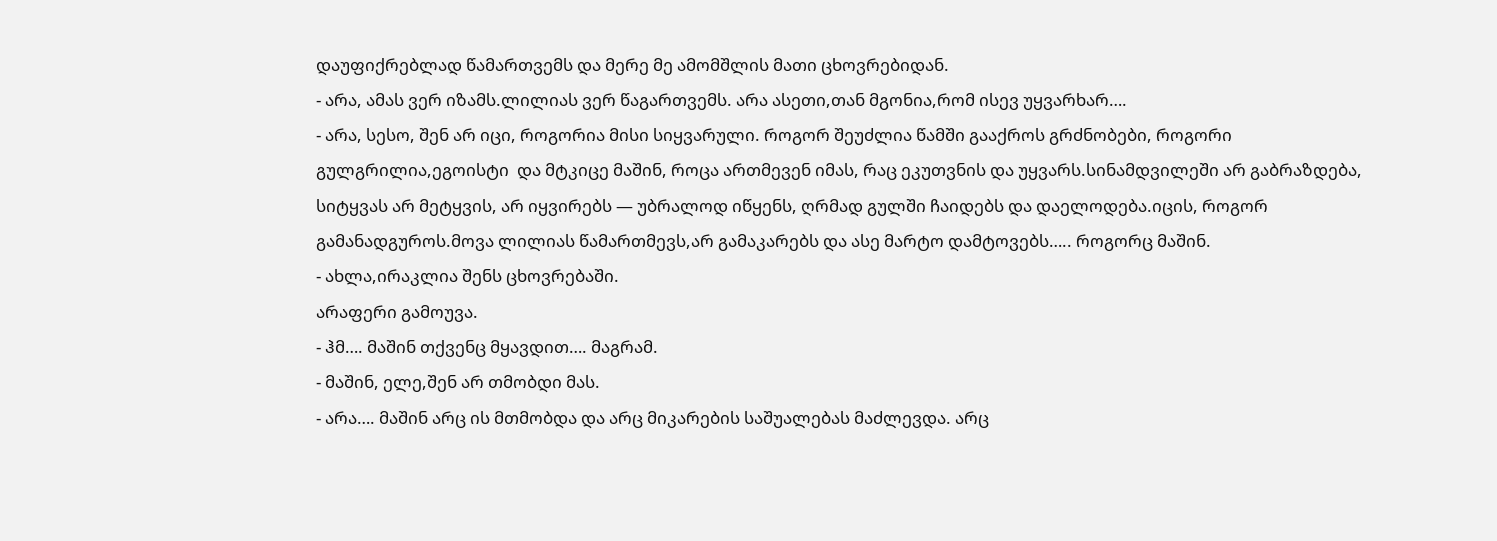დაუფიქრებლად წამართვემს და მერე მე ამომშლის მათი ცხოვრებიდან.
- არა, ამას ვერ იზამს.ლილიას ვერ წაგართვემს. არა ასეთი,თან მგონია,რომ ისევ უყვარხარ….
- არა, სესო, შენ არ იცი, როგორია მისი სიყვარული. როგორ შეუძლია წამში გააქროს გრძნობები, როგორი გულგრილია,ეგოისტი  და მტკიცე მაშინ, როცა ართმევენ იმას, რაც ეკუთვნის და უყვარს.სინამდვილეში არ გაბრაზდება, სიტყვას არ მეტყვის, არ იყვირებს — უბრალოდ იწყენს, ღრმად გულში ჩაიდებს და დაელოდება.იცის, როგორ გამანადგუროს.მოვა ლილიას წამართმევს,არ გამაკარებს და ასე მარტო დამტოვებს….. როგორც მაშინ.
- ახლა,ირაკლია შენს ცხოვრებაში.
არაფერი გამოუვა.
- ჰმ…. მაშინ თქვენც მყავდით…. მაგრამ.
- მაშინ, ელე,შენ არ თმობდი მას.
- არა…. მაშინ არც ის მთმობდა და არც მიკარების საშუალებას მაძლევდა. არც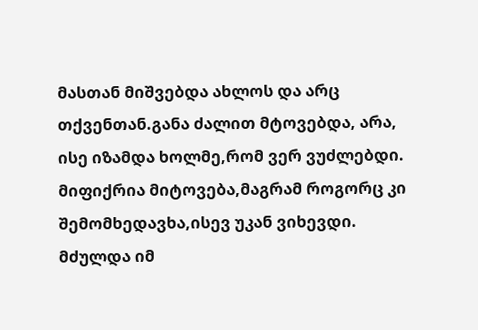მასთან მიშვებდა ახლოს და არც თქვენთან.განა ძალით მტოვებდა, არა, ისე იზამდა ხოლმე,რომ ვერ ვუძლებდი.
მიფიქრია მიტოვება,მაგრამ როგორც კი შემომხედავხა,ისევ უკან ვიხევდი.
მძულდა იმ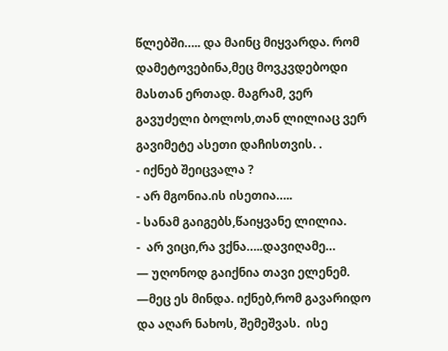წლებში….. და მაინც მიყვარდა. რომ დამეტოვებინა,მეც მოვკვდებოდი მასთან ერთად. მაგრამ, ვერ გავუძელი ბოლოს,თან ლილიაც ვერ გავიმეტე ასეთი დაჩისთვის. .
- იქნებ შეიცვალა ?
- არ მგონია.ის ისეთია…..
- სანამ გაიგებს,წაიყვანე ლილია.
-  არ ვიცი,რა ვქნა…..დავიღამე…
— უღონოდ გაიქნია თავი ელენემ. —მეც ეს მინდა. იქნებ,რომ გავარიდო და აღარ ნახოს, შემეშვას.  ისე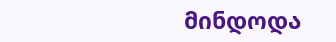მინდოდა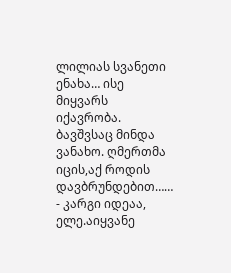ლილიას სვანეთი ენახა… ისე მიყვარს იქავრობა. ბავშვსაც მინდა ვანახო. ღმერთმა იცის,აქ როდის დავბრუნდებით……
- კარგი იდეაა, ელე.აიყვანე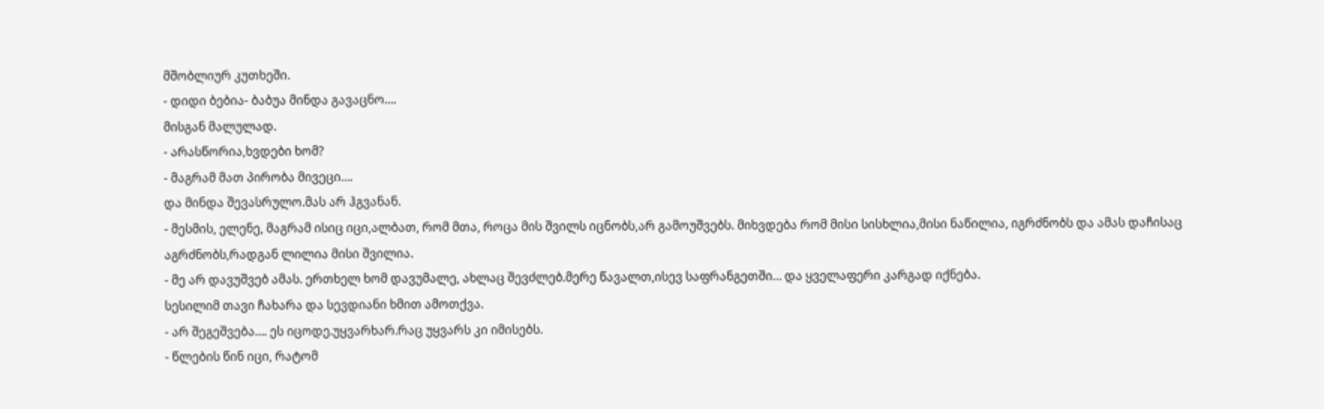მშობლიურ კუთხეში.
- დიდი ბებია- ბაბუა მინდა გავაცნო….
მისგან მალულად.
- არასწორია,ხვდები ხომ?
- მაგრამ მათ პირობა მივეცი….
და მინდა შევასრულო.მას არ ჰგვანან.
- მესმის, ელენე, მაგრამ ისიც იცი,ალბათ, რომ მთა, როცა მის შვილს იცნობს,არ გამოუშვებს. მიხვდება რომ მისი სისხლია,მისი ნაწილია, იგრძნობს და ამას დაჩისაც აგრძნობს,რადგან ლილია მისი შვილია.
- მე არ დავუშვებ ამას. ერთხელ ხომ დავუმალე, ახლაც შევძლებ.მერე წავალთ,ისევ საფრანგეთში… და ყველაფერი კარგად იქნება.
სესილიმ თავი ჩახარა და სევდიანი ხმით ამოთქვა.
- არ შეგეშვება…. ეს იცოდე.უყვარხარ.რაც უყვარს კი იმისებს.
- წლების წინ იცი, რატომ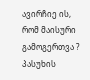ავირჩიე ის, რომ მაისური გამოგერთვა ?
პასუხის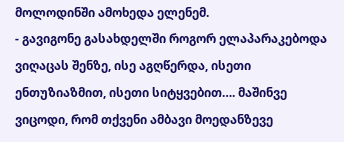მოლოდინში ამოხედა ელენემ.
- გავიგონე გასახდელში როგორ ელაპარაკებოდა ვიღაცას შენზე, ისე აგღწერდა, ისეთი ენთუზიაზმით, ისეთი სიტყვებით…. მაშინვე ვიცოდი, რომ თქვენი ამბავი მოედანზევე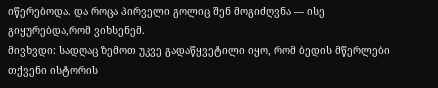იწერებოდა. და როცა პირველი გოლიც შენ მოგიძღვნა — ისე გიყურებდა,რომ ვიხსენემ.
მივხვდი: სადღაც ზემოთ უკვე გადაწყვეტილი იყო, რომ ბედის მწერლები თქვენი ისტორის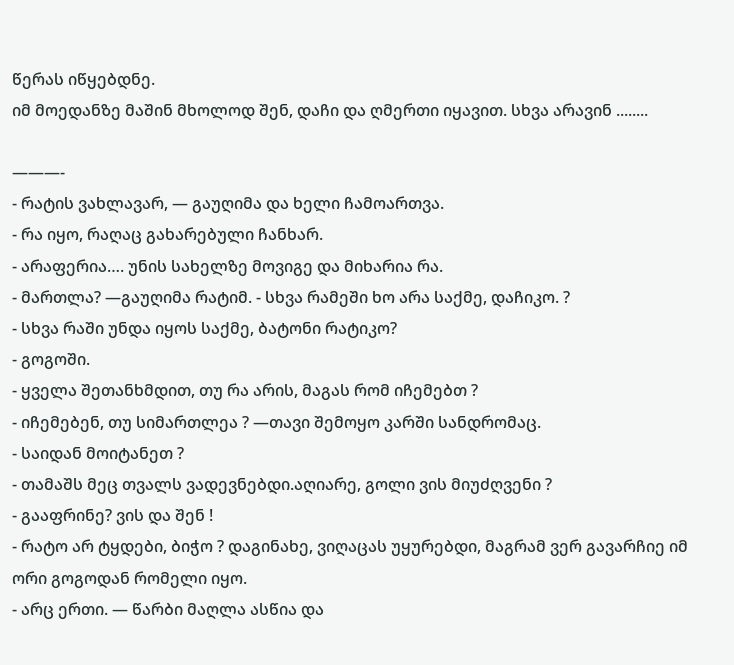წერას იწყებდნე.
იმ მოედანზე მაშინ მხოლოდ შენ, დაჩი და ღმერთი იყავით. სხვა არავინ ........

———-
- რატის ვახლავარ, — გაუღიმა და ხელი ჩამოართვა.
- რა იყო, რაღაც გახარებული ჩანხარ.
- არაფერია…. უნის სახელზე მოვიგე და მიხარია რა.
- მართლა? —გაუღიმა რატიმ. - სხვა რამეში ხო არა საქმე, დაჩიკო. ?
- სხვა რაში უნდა იყოს საქმე, ბატონი რატიკო?
- გოგოში.
- ყველა შეთანხმდით, თუ რა არის, მაგას რომ იჩემებთ ?
- იჩემებენ, თუ სიმართლეა ? —თავი შემოყო კარში სანდრომაც.
- საიდან მოიტანეთ ?
- თამაშს მეც თვალს ვადევნებდი.აღიარე, გოლი ვის მიუძღვენი ?
- გააფრინე? ვის და შენ !
- რატო არ ტყდები, ბიჭო ? დაგინახე, ვიღაცას უყურებდი, მაგრამ ვერ გავარჩიე იმ ორი გოგოდან რომელი იყო.
- არც ერთი. — წარბი მაღლა ასწია და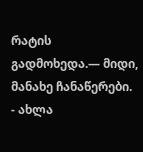რატის გადმოხედა.— მიდი, მანახე ჩანაწერები.
- ახლა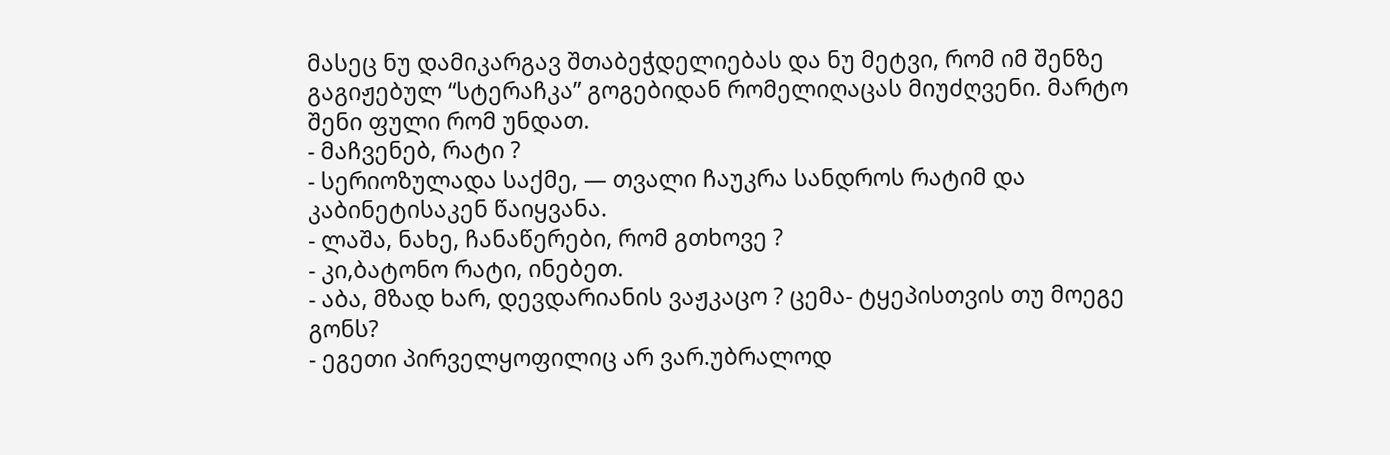მასეც ნუ დამიკარგავ შთაბეჭდელიებას და ნუ მეტვი, რომ იმ შენზე გაგიჟებულ “სტერაჩკა” გოგებიდან რომელიღაცას მიუძღვენი. მარტო
შენი ფული რომ უნდათ.
- მაჩვენებ, რატი ?
- სერიოზულადა საქმე, — თვალი ჩაუკრა სანდროს რატიმ და კაბინეტისაკენ წაიყვანა.
- ლაშა, ნახე, ჩანაწერები, რომ გთხოვე ?
- კი,ბატონო რატი, ინებეთ.
- აბა, მზად ხარ, დევდარიანის ვაჟკაცო ? ცემა- ტყეპისთვის თუ მოეგე გონს?
- ეგეთი პირველყოფილიც არ ვარ.უბრალოდ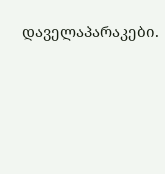დაველაპარაკები.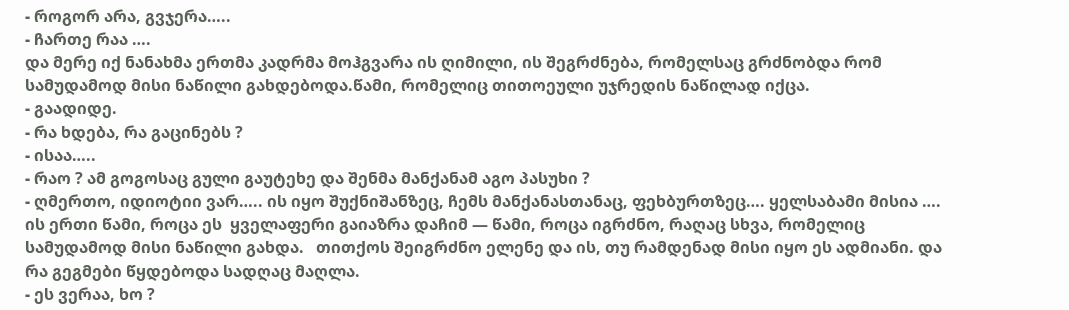- როგორ არა, გვჯერა…..
- ჩართე რაა ….
და მერე იქ ნანახმა ერთმა კადრმა მოჰგვარა ის ღიმილი, ის შეგრძნება, რომელსაც გრძნობდა რომ სამუდამოდ მისი ნაწილი გახდებოდა.წამი, რომელიც თითოეული უჯრედის ნაწილად იქცა.
- გაადიდე.
- რა ხდება, რა გაცინებს ?
- ისაა…..
- რაო ? ამ გოგოსაც გული გაუტეხე და შენმა მანქანამ აგო პასუხი ?
- ღმერთო, იდიოტიი ვარ….. ის იყო შუქნიშანზეც, ჩემს მანქანასთანაც, ფეხბურთზეც…. ყელსაბამი მისია ….
ის ერთი წამი, როცა ეს  ყველაფერი გაიაზრა დაჩიმ — წამი, როცა იგრძნო, რაღაც სხვა, რომელიც სამუდამოდ მისი ნაწილი გახდა.   თითქოს შეიგრძნო ელენე და ის, თუ რამდენად მისი იყო ეს ადმიანი. და რა გეგმები წყდებოდა სადღაც მაღლა.
- ეს ვერაა, ხო ?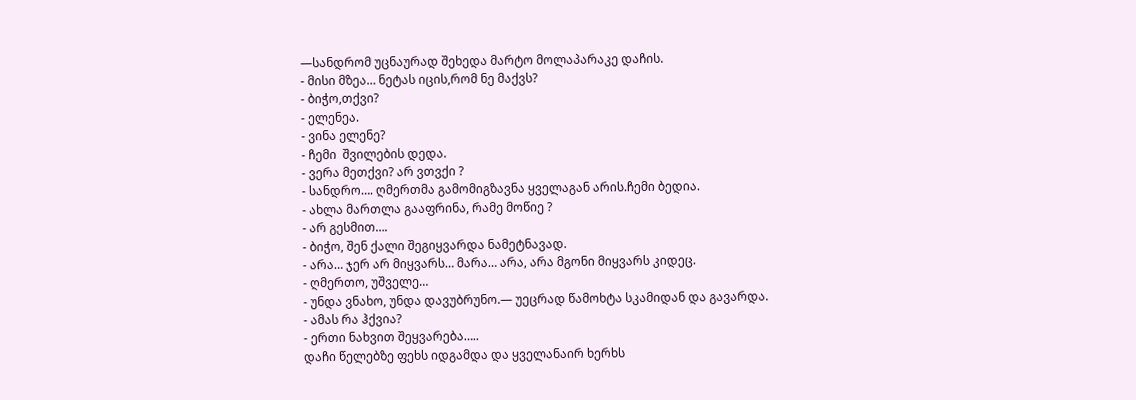—სანდრომ უცნაურად შეხედა მარტო მოლაპარაკე დაჩის.
- მისი მზეა… ნეტას იცის,რომ ნე მაქვს?
- ბიჭო,თქვი?
- ელენეა.
- ვინა ელენე?
- ჩემი  შვილების დედა.
- ვერა მეთქვი? არ ვთვქი ?
- სანდრო…. ღმერთმა გამომიგზავნა ყველაგან არის.ჩემი ბედია.
- ახლა მართლა გააფრინა, რამე მოწიე ?
- არ გესმით….
- ბიჭო, შენ ქალი შეგიყვარდა ნამეტნავად.
- არა… ჯერ არ მიყვარს… მარა… არა, არა მგონი მიყვარს კიდეც.
- ღმერთო, უშველე…
- უნდა ვნახო, უნდა დავუბრუნო.— უეცრად წამოხტა სკამიდან და გავარდა.
- ამას რა ჰქვია?
- ერთი ნახვით შეყვარება…..
დაჩი წელებზე ფეხს იდგამდა და ყველანაირ ხერხს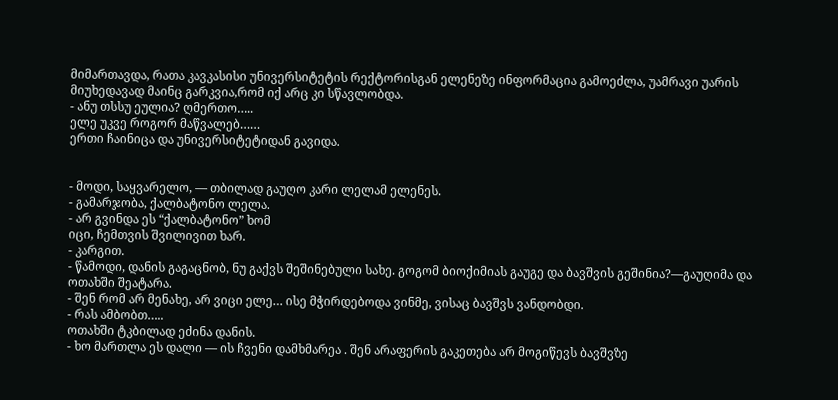მიმართავდა, რათა კავკასისი უნივერსიტეტის რექტორისგან ელენეზე ინფორმაცია გამოეძლა, უამრავი უარის მიუხედავად მაინც გარკვია,რომ იქ არც კი სწავლობდა.
- ანუ თსსუ ეულია? ღმერთო…..
ელე უკვე როგორ მაწვალებ……
ერთი ჩაინიცა და უნივერსიტეტიდან გავიდა.


- მოდი, საყვარელო, — თბილად გაუღო კარი ლელამ ელენეს.
- გამარჯობა, ქალბატონო ლელა.
- არ გვინდა ეს “ქალბატონო” ხომ
იცი, ჩემთვის შვილივით ხარ.
- კარგით.
- წამოდი, დანის გაგაცნობ, ნუ გაქვს შეშინებული სახე. გოგომ ბიოქიმიას გაუგე და ბავშვის გეშინია?—გაუღიმა და ოთახში შეატარა.
- შენ რომ არ მენახე, არ ვიცი ელე… ისე მჭირდებოდა ვინმე, ვისაც ბავშვს ვანდობდი.
- რას ამბობთ…..
ოთახში ტკბილად ეძინა დანის.
- ხო მართლა ეს დალი — ის ჩვენი დამხმარეა . შენ არაფერის გაკეთება არ მოგიწევს ბავშვზე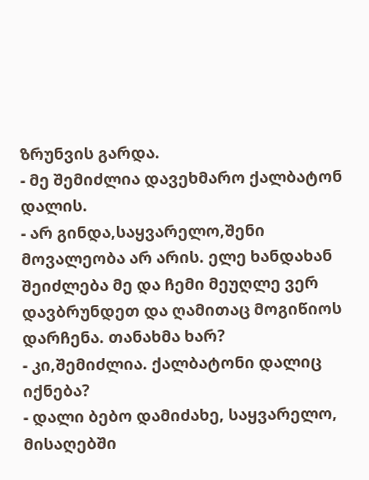ზრუნვის გარდა.
- მე შემიძლია დავეხმარო ქალბატონ დალის.
- არ გინდა,საყვარელო,შენი მოვალეობა არ არის. ელე ხანდახან შეიძლება მე და ჩემი მეუღლე ვერ დავბრუნდეთ და ღამითაც მოგიწიოს დარჩენა. თანახმა ხარ?
- კი,შემიძლია. ქალბატონი დალიც იქნება?
- დალი ბებო დამიძახე, საყვარელო, მისაღებში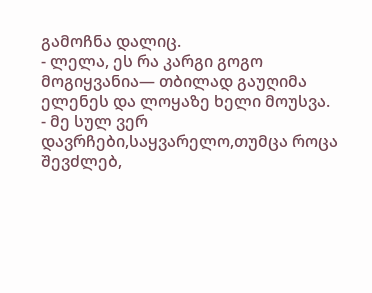გამოჩნა დალიც.
- ლელა, ეს რა კარგი გოგო მოგიყვანია— თბილად გაუღიმა ელენეს და ლოყაზე ხელი მოუსვა.
- მე სულ ვერ დავრჩები,საყვარელო,თუმცა როცა შევძლებ,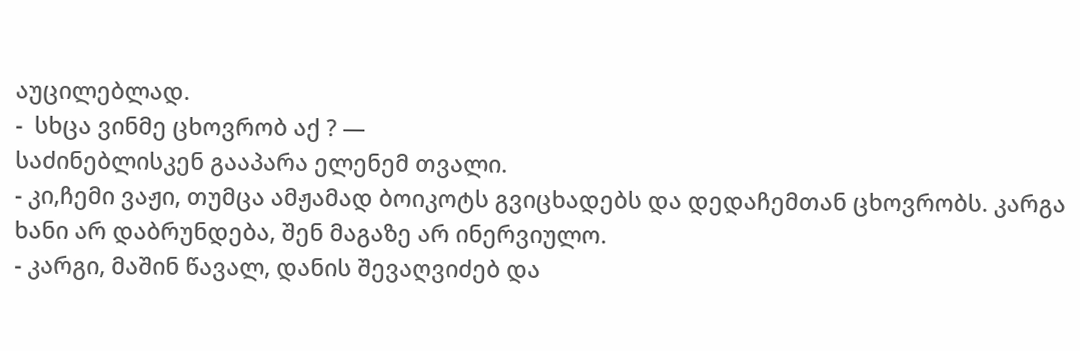აუცილებლად.
-  სხცა ვინმე ცხოვრობ აქ ? —
საძინებლისკენ გააპარა ელენემ თვალი.
- კი,ჩემი ვაჟი, თუმცა ამჟამად ბოიკოტს გვიცხადებს და დედაჩემთან ცხოვრობს. კარგა ხანი არ დაბრუნდება, შენ მაგაზე არ ინერვიულო.
- კარგი, მაშინ წავალ, დანის შევაღვიძებ და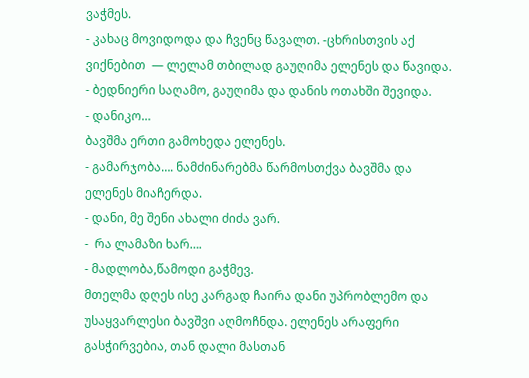ვაჭმეს.
- კახაც მოვიდოდა და ჩვენც წავალთ. -ცხრისთვის აქ ვიქნებით  — ლელამ თბილად გაუღიმა ელენეს და წავიდა.
- ბედნიერი საღამო, გაუღიმა და დანის ოთახში შევიდა.
- დანიკო…
ბავშმა ერთი გამოხედა ელენეს.
- გამარჯობა…. ნამძინარებმა წარმოსთქვა ბავშმა და ელენეს მიაჩერდა.
- დანი, მე შენი ახალი ძიძა ვარ.
-  რა ლამაზი ხარ….
- მადლობა,წამოდი გაჭმევ.
მთელმა დღეს ისე კარგად ჩაირა დანი უპრობლემო და უსაყვარლესი ბავშვი აღმოჩნდა. ელენეს არაფერი გასჭირვებია, თან დალი მასთან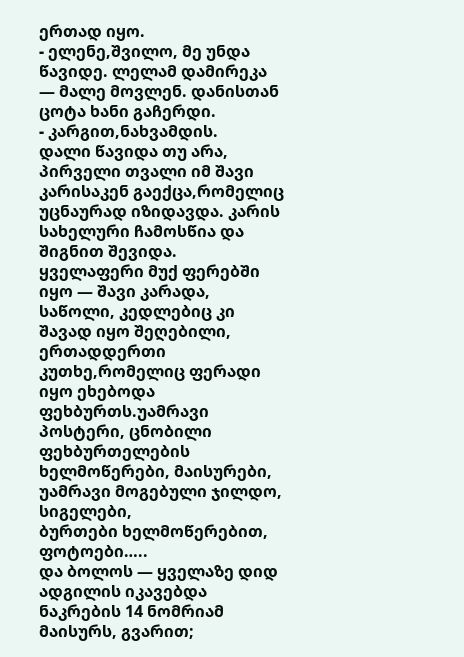ერთად იყო.
- ელენე,შვილო, მე უნდა წავიდე. ლელამ დამირეკა — მალე მოვლენ. დანისთან ცოტა ხანი გაჩერდი.
- კარგით,ნახვამდის.
დალი წავიდა თუ არა, პირველი თვალი იმ შავი კარისაკენ გაექცა,რომელიც უცნაურად იზიდავდა. კარის სახელური ჩამოსწია და შიგნით შევიდა.
ყველაფერი მუქ ფერებში იყო — შავი კარადა, საწოლი, კედლებიც კი შავად იყო შეღებილი, ერთადდერთი კუთხე,რომელიც ფერადი იყო ეხებოდა ფეხბურთს.უამრავი პოსტერი, ცნობილი ფეხბურთელების ხელმოწერები, მაისურები, უამრავი მოგებული ჯილდო, სიგელები,
ბურთები ხელმოწერებით, ფოტოები…..
და ბოლოს — ყველაზე დიდ ადგილის იკავებდა ნაკრების 14 ნომრიამ მაისურს, გვარით;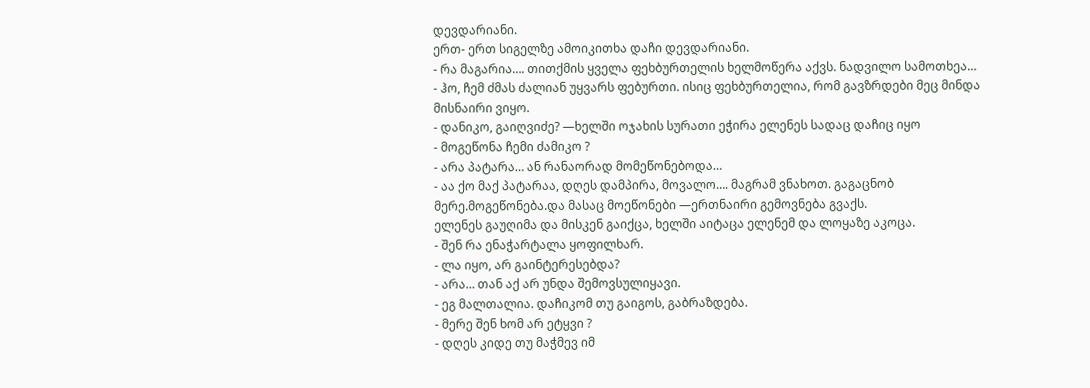დევდარიანი.
ერთ- ერთ სიგელზე ამოიკითხა დაჩი დევდარიანი.
- რა მაგარია…. თითქმის ყველა ფეხბურთელის ხელმოწერა აქვს. ნადვილო სამოთხეა…
- ჰო, ჩემ ძმას ძალიან უყვარს ფებურთი. ისიც ფეხბურთელია, რომ გავზრდები მეც მინდა მისნაირი ვიყო.
- დანიკო, გაიღვიძე? —ხელში ოჯახის სურათი ეჭირა ელენეს სადაც დაჩიც იყო
- მოგეწონა ჩემი ძამიკო ?
- არა პატარა… ან რანაორად მომეწონებოდა…
- აა ქო მაქ პატარაა, დღეს დამპირა, მოვალო…. მაგრამ ვნახოთ. გაგაცნობ მერე.მოგეწონება.და მასაც მოეწონები —ერთნაირი გემოვნება გვაქს.
ელენეს გაუღიმა და მისკენ გაიქცა, ხელში აიტაცა ელენემ და ლოყაზე აკოცა.
- შენ რა ენაჭარტალა ყოფილხარ.
- ლა იყო, არ გაინტერესებდა?
- არა… თან აქ არ უნდა შემოვსულიყავი.
- ეგ მალთალია. დაჩიკომ თუ გაიგოს, გაბრაზდება.
- მერე შენ ხომ არ ეტყვი ?
- დღეს კიდე თუ მაჭმევ იმ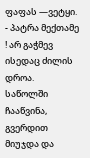ფაფას —ვეტყი.
- პატრა მექთამე ! არ გაჭმევ ისედაც ძილის დროა.
საწოლში ჩააწვინა, გვერდით მიუჯდა და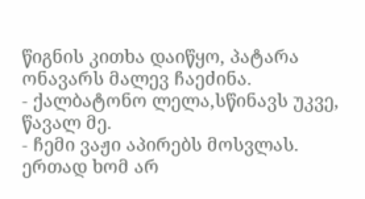წიგნის კითხა დაიწყო, პატარა ონავარს მალევ ჩაეძინა.
- ქალბატონო ლელა,სწინავს უკვე, წავალ მე.
- ჩემი ვაჟი აპირებს მოსვლას. ერთად ხომ არ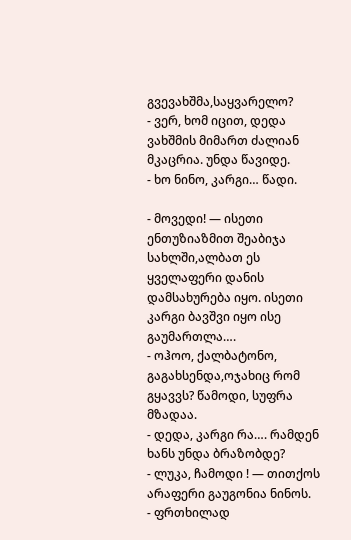გვევახშმა,საყვარელო?
- ვერ, ხომ იცით, დედა ვახშმის მიმართ ძალიან მკაცრია. უნდა წავიდე.
- ხო ნინო, კარგი… წადი.

- მოვედი! — ისეთი ენთუზიაზმით შეაბიჯა სახლში,ალბათ ეს ყველაფერი დანის დამსახურება იყო. ისეთი კარგი ბავშვი იყო ისე გაუმართლა….
- ოჰოო, ქალბატონო, გაგახსენდა,ოჯახიც რომ გყავვს? წამოდი, სუფრა მზადაა.
- დედა, კარგი რა…. რამდენ ხანს უნდა ბრაზობდე?
- ლუკა, ჩამოდი ! — თითქოს არაფერი გაუგონია ნინოს.
- ფრთხილად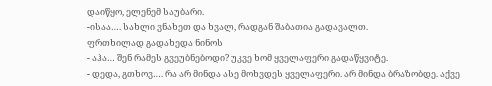დაიწყო, ელენემ საუბარი.
-ისაა…. სახლი ვნახეთ და ხვალ, რადგან შაბათია გადავალთ.
ფრთხილად გადახედა ნინოს
- აჰა… შენ რამეს გვეუბნებოდი? უკვე ხომ ყველაფერი გადაწყვიტე.
- დედა, გთხოვ…. რა არ მინდა ასე მოხვდეს ყველაფერი. არ მინდა ბრაზობდე. აქვე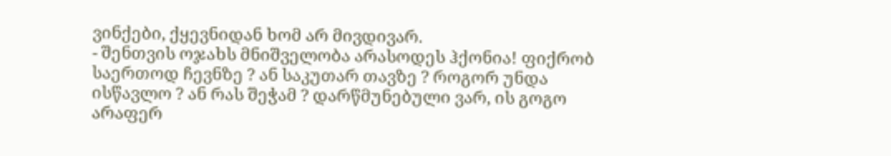ვინქები, ქყევნიდან ხომ არ მივდივარ.
- შენთვის ოჯახს მნიშველობა არასოდეს ჰქონია! ფიქრობ საერთოდ ჩევნზე ? ან საკუთარ თავზე ? როგორ უნდა ისწავლო ? ან რას შეჭამ ? დარწმუნებული ვარ, ის გოგო არაფერ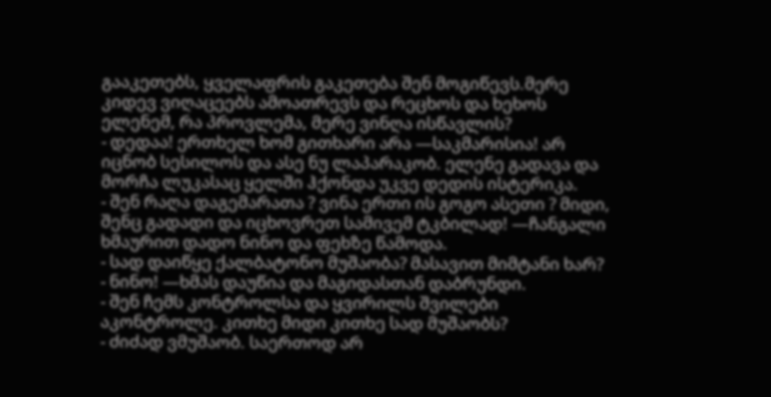გააკეთებს, ყველაფრის გაკეთება შენ მოგიწევს.მერე კიდევ ვიღაცეებს ამოათრევს და რეცხოს და ხეხოს ელენემ, რა პროვლემა, მერე ვინღა ისწავლის?
- დედაა! ერთხელ ხომ გითხარი არა —საკმარისია! არ იცნობ სესილოს და ასე ნუ ლაპარაკობ. ელენე გადავა და მორჩა ლუკასაც ყელში ჰქონდა უკვე დედის ისტერიკა.
- შენ რაღა დაგემარათა ? ვინა ერთი ის გოგო ასეთი ? მიდი, შენც გადადი და იცხოვრეთ სამივემ ტკბილად! —ჩანგალი ხმაურით დადო ნინო და ფეხზე წამოდა.
- სად დაიწყე ქალბატონო მუშაობა? მასავით მიმტანი ხარ?
- ნინო! —ხმას დაუწია და მაგიდასთან დაბრუნდი.
- შენ ჩემს კონტროლსა და ყვირილს შვილები აკონტროლე. კითხე მიდი კითხე სად მუშაობს?
- ძიძად ვმუშაობ. საერთოდ არ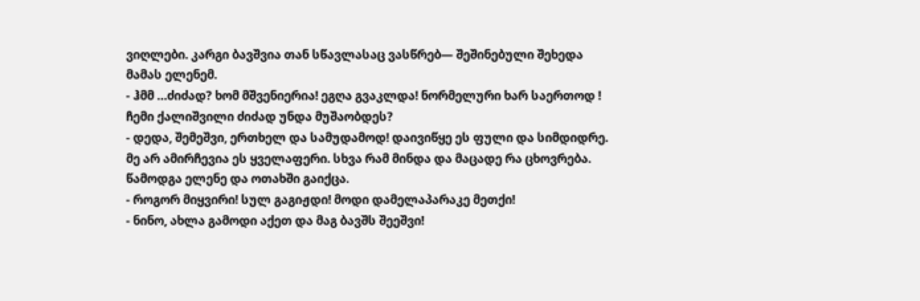ვიღლები. კარგი ბავშვია თან სწავლასაც ვასწრებ— შეშინებული შეხედა მამას ელენემ.
- ჰმმ …ძიძად? ხომ მშვენიერია! ეგღა გვაკლდა! ნორმელური ხარ საერთოდ ! ჩემი ქალიშვილი ძიძად უნდა მუშაობდეს?
- დედა, შემეშვი, ერთხელ და სამუდამოდ! დაივიწყე ეს ფული და სიმდიდრე. მე არ ამირჩევია ეს ყველაფერი. სხვა რამ მინდა და მაცადე რა ცხოვრება. წამოდგა ელენე და ოთახში გაიქცა.
- როგორ მიყვირი! სულ გაგიჟდი! მოდი დამელაპარაკე მეთქი!
- ნინო, ახლა გამოდი აქეთ და მაგ ბავშს შეეშვი!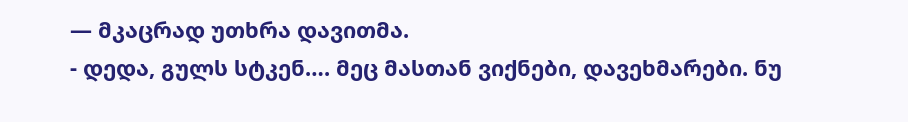— მკაცრად უთხრა დავითმა.
- დედა, გულს სტკენ…. მეც მასთან ვიქნები, დავეხმარები. ნუ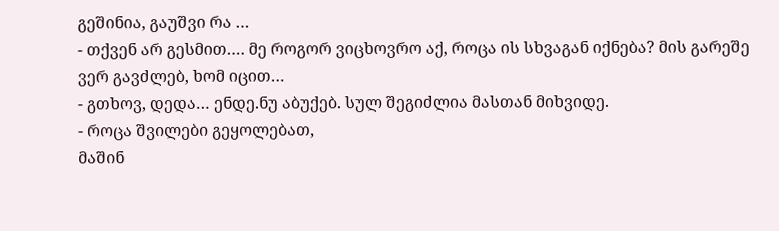გეშინია, გაუშვი რა …
- თქვენ არ გესმით…. მე როგორ ვიცხოვრო აქ, როცა ის სხვაგან იქნება? მის გარეშე ვერ გავძლებ, ხომ იცით…
- გთხოვ, დედა… ენდე.ნუ აბუქებ. სულ შეგიძლია მასთან მიხვიდე.
- როცა შვილები გეყოლებათ,
მაშინ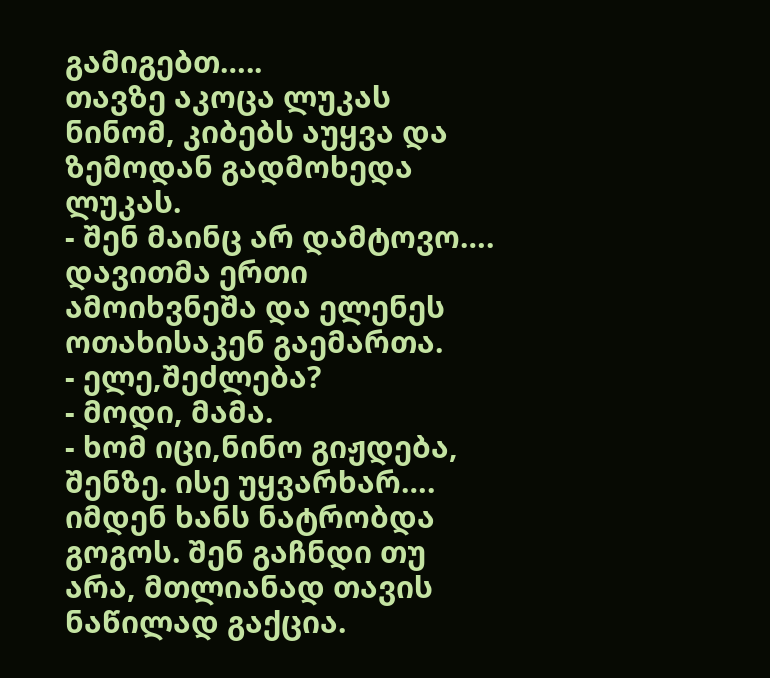გამიგებთ…..
თავზე აკოცა ლუკას ნინომ, კიბებს აუყვა და ზემოდან გადმოხედა ლუკას.
- შენ მაინც არ დამტოვო….
დავითმა ერთი ამოიხვნეშა და ელენეს ოთახისაკენ გაემართა.
- ელე,შეძლება?
- მოდი, მამა.
- ხომ იცი,ნინო გიჟდება, შენზე. ისე უყვარხარ…. იმდენ ხანს ნატრობდა გოგოს. შენ გაჩნდი თუ არა, მთლიანად თავის ნაწილად გაქცია.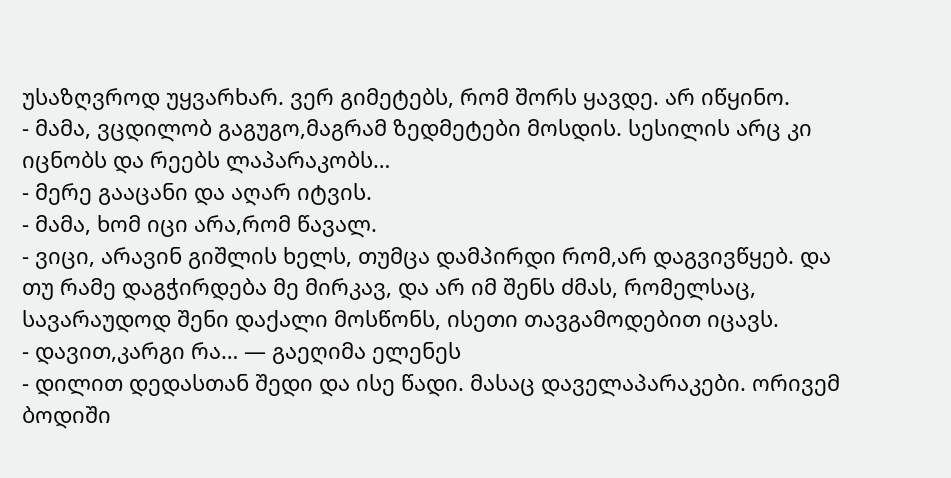უსაზღვროდ უყვარხარ. ვერ გიმეტებს, რომ შორს ყავდე. არ იწყინო.
- მამა, ვცდილობ გაგუგო,მაგრამ ზედმეტები მოსდის. სესილის არც კი იცნობს და რეებს ლაპარაკობს…
- მერე გააცანი და აღარ იტვის.
- მამა, ხომ იცი არა,რომ წავალ.
- ვიცი, არავინ გიშლის ხელს, თუმცა დამპირდი რომ,არ დაგვივწყებ. და თუ რამე დაგჭირდება მე მირკავ, და არ იმ შენს ძმას, რომელსაც, სავარაუდოდ შენი დაქალი მოსწონს, ისეთი თავგამოდებით იცავს.
- დავით,კარგი რა… — გაეღიმა ელენეს
- დილით დედასთან შედი და ისე წადი. მასაც დაველაპარაკები. ორივემ ბოდიში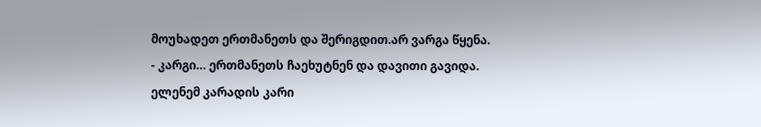მოუხადეთ ერთმანეთს და შერიგდით.არ ვარგა წყენა.
- კარგი… ერთმანეთს ჩაეხუტნენ და დავითი გავიდა.
ელენემ კარადის კარი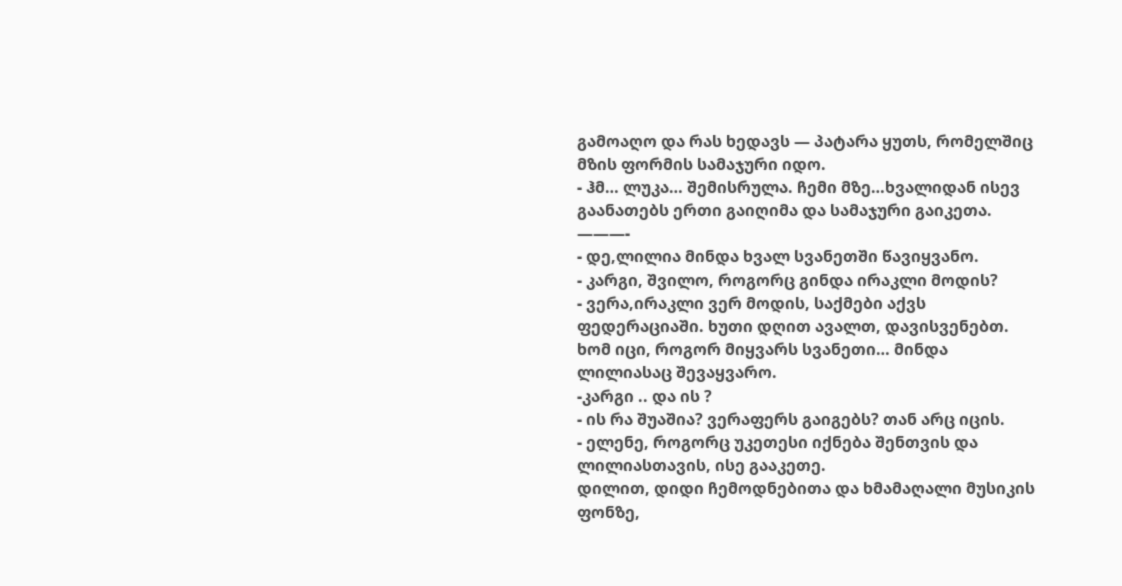გამოაღო და რას ხედავს — პატარა ყუთს, რომელშიც მზის ფორმის სამაჯური იდო.
- ჰმ… ლუკა… შემისრულა. ჩემი მზე…ხვალიდან ისევ გაანათებს ერთი გაიღიმა და სამაჯური გაიკეთა.
———-
- დე,ლილია მინდა ხვალ სვანეთში წავიყვანო.
- კარგი, შვილო, როგორც გინდა ირაკლი მოდის?
- ვერა,ირაკლი ვერ მოდის, საქმები აქვს ფედერაციაში. ხუთი დღით ავალთ, დავისვენებთ. ხომ იცი, როგორ მიყვარს სვანეთი… მინდა ლილიასაც შევაყვარო.
-კარგი .. და ის ?
- ის რა შუაშია? ვერაფერს გაიგებს? თან არც იცის.
- ელენე, როგორც უკეთესი იქნება შენთვის და ლილიასთავის, ისე გააკეთე.
დილით, დიდი ჩემოდნებითა და ხმამაღალი მუსიკის ფონზე,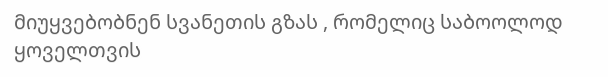მიუყვებობნენ სვანეთის გზას , რომელიც საბოოლოდ ყოველთვის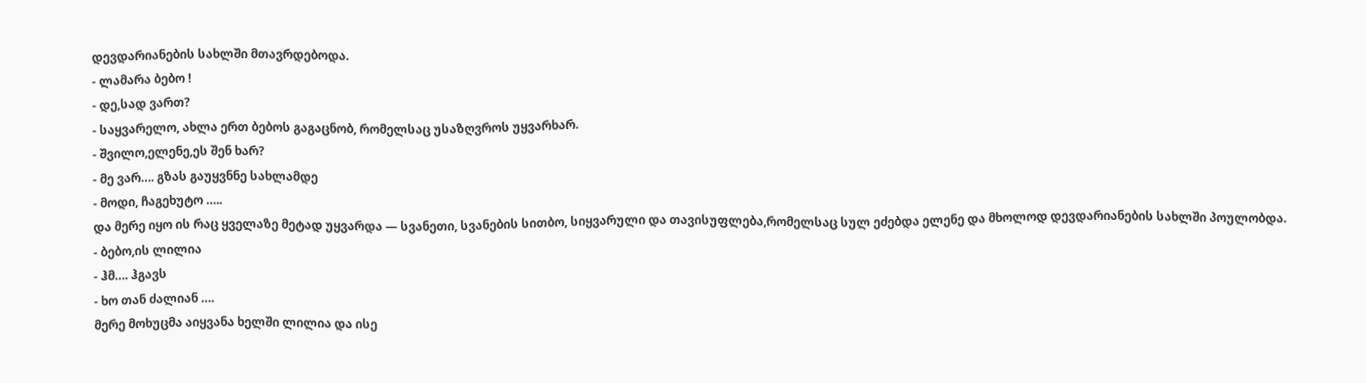დევდარიანების სახლში მთავრდებოდა.
- ლამარა ბებო !
- დე,სად ვართ?
- საყვარელო, ახლა ერთ ბებოს გაგაცნობ, რომელსაც უსაზღვროს უყვარხარ.
- შვილო,ელენე,ეს შენ ხარ?
- მე ვარ…. გზას გაუყვნნე სახლამდე
- მოდი, ჩაგეხუტო …..
და მერე იყო ის რაც ყველაზე მეტად უყვარდა — სვანეთი, სვანების სითბო, სიყვარული და თავისუფლება,რომელსაც სულ ეძებდა ელენე და მხოლოდ დევდარიანების სახლში პოულობდა.
- ბებო,ის ლილია
- ჰმ…. ჰგავს
- ხო თან ძალიან ….
მერე მოხუცმა აიყვანა ხელში ლილია და ისე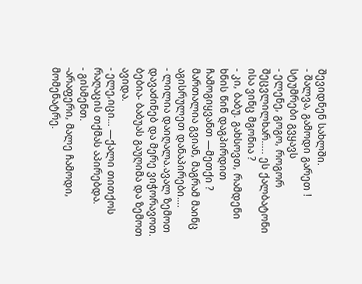შევიდნენ სახლში.
- შალვა, გამოდი გარეთ ! სტუმრები გვყავს
- ელენე, გოგო, როგორ შეცვლილხარ….. ეს ქალბატონი ისა ვინც მგონია ?
- კი, ბაბუ. გახსოვთ, რამდენი ხნის წინ დაგპირდით ჩამოგიყვანთ —მეთქი ? მართალია გვიან, მაგრამ მაინც აგისრულეთ დანაპირები….
- ლილია დაიღალა.ავალ ზემოთ დავაძინებ და მერე ვიჭორავოთ. ბებია- ბაბუას გაუღიმა და ზემოთ ავიდა.
- ელე,იცი… —ქალი თითქოს რაღაცის თქმას აპირებდა.
- გისმენთ.
-არაფერი, მალე ჩამოდი, მომენატრე.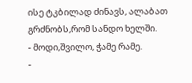ისე ტკბილად ძინავს, ალაბათ გრძნობს,რომ სანდო ხელში.
- მოდი,შვილო, ჭამე რამე.
-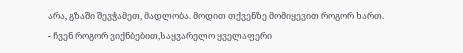არა, გზაში შევჭამეთ, მადლობა. მოდით თქვენზე მომიყევით როგორ ხართ.
- ჩვენ როგორ ვიქნბებით,საყვარელო ყველაფერი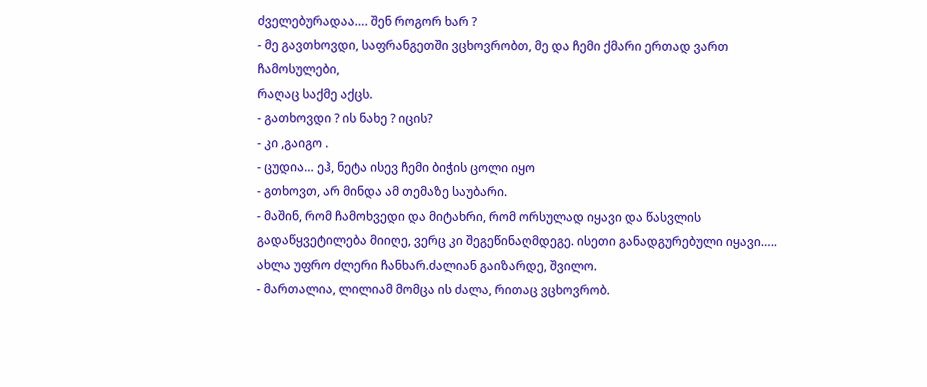ძველებურადაა…. შენ როგორ ხარ ?
- მე გავთხოვდი, საფრანგეთში ვცხოვრობთ, მე და ჩემი ქმარი ერთად ვართ ჩამოსულები,
რაღაც საქმე აქცს.
- გათხოვდი ? ის ნახე ? იცის?
- კი ,გაიგო .
- ცუდია… ეჰ, ნეტა ისევ ჩემი ბიჭის ცოლი იყო
- გთხოვთ, არ მინდა ამ თემაზე საუბარი.
- მაშინ, რომ ჩამოხვედი და მიტახრი, რომ ორსულად იყავი და წასვლის გადაწყვეტილება მიიღე, ვერც კი შეგეწინაღმდეგე. ისეთი განადგურებული იყავი….. ახლა უფრო ძლერი ჩანხარ.ძალიან გაიზარდე, შვილო.
- მართალია, ლილიამ მომცა ის ძალა, რითაც ვცხოვრობ.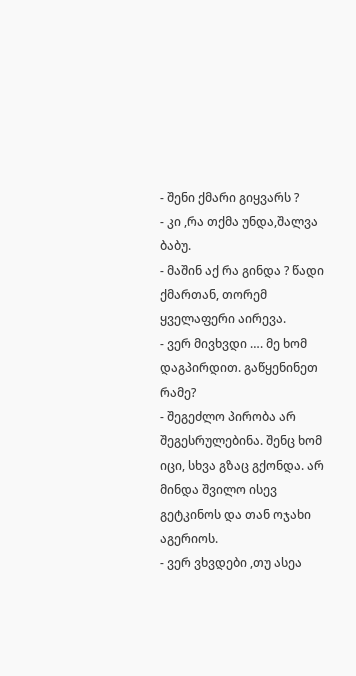- შენი ქმარი გიყვარს ?
- კი ,რა თქმა უნდა,შალვა ბაბუ.
- მაშინ აქ რა გინდა ? წადი ქმართან, თორემ ყველაფერი აირევა.
- ვერ მივხვდი …. მე ხომ დაგპირდით. გაწყენინეთ რამე?
- შეგეძლო პირობა არ შეგესრულებინა. შენც ხომ იცი, სხვა გზაც გქონდა. არ მინდა შვილო ისევ გეტკინოს და თან ოჯახი აგერიოს.
- ვერ ვხვდები ,თუ ასეა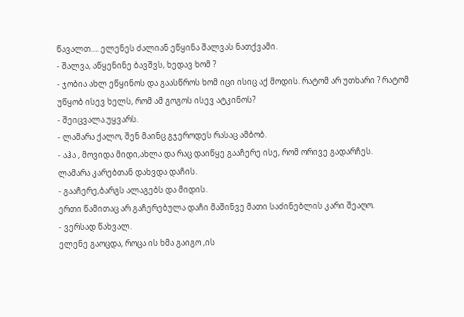წავალთ…. ელენეს ძალიან ეწყინა შალვას ნათქვამი.
- შალვა, აწყენინე ბავშვს, ხედავ ხომ ?
- ჯობია ახლ ეწყინოს და გაასწროს ხომ იცი ისიც აქ მოდის. რატომ არ უთხარი ? რატომ უწყობ ისევ ხელს, რომ ამ გოგოს ისევ ატკინოს?
- შეიცვალა.უყვარს.
- ლამარა ქალო, შენ მაინც გჯეროდეს რასაც ამბობ.
- აჰა , მოვიდა მიდი,ახლა და რაც დაიწყე გააჩერე ისე, რომ ორივე გადარჩეს.
ლამარა კარებთან დახვდა დაჩის.
- გააჩერე,ბარგს ალაგებს და მიდის.
ერთი წამითაც არ გაჩერებულა დაჩი მაშინვე მათი საძინებლის კარი შეაღო.
- ვერსად წახვალ.
ელენე გაოცდა, როცა ის ხმა გაიგო ,ის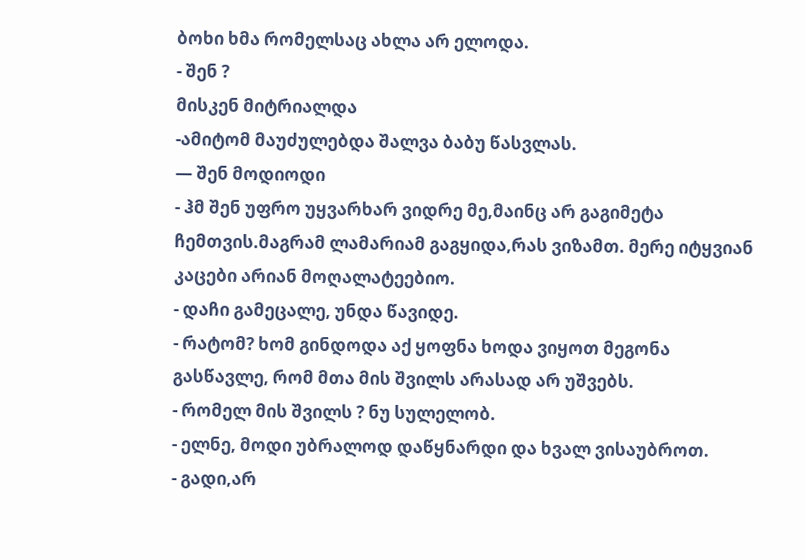ბოხი ხმა რომელსაც ახლა არ ელოდა.
- შენ ?
მისკენ მიტრიალდა
-ამიტომ მაუძულებდა შალვა ბაბუ წასვლას.
— შენ მოდიოდი
- ჰმ შენ უფრო უყვარხარ ვიდრე მე,მაინც არ გაგიმეტა ჩემთვის.მაგრამ ლამარიამ გაგყიდა,რას ვიზამთ. მერე იტყვიან კაცები არიან მოღალატეებიო.
- დაჩი გამეცალე, უნდა წავიდე.
- რატომ? ხომ გინდოდა აქ ყოფნა ხოდა ვიყოთ მეგონა გასწავლე, რომ მთა მის შვილს არასად არ უშვებს.
- რომელ მის შვილს ? ნუ სულელობ.
- ელნე, მოდი უბრალოდ დაწყნარდი და ხვალ ვისაუბროთ.
- გადი,არ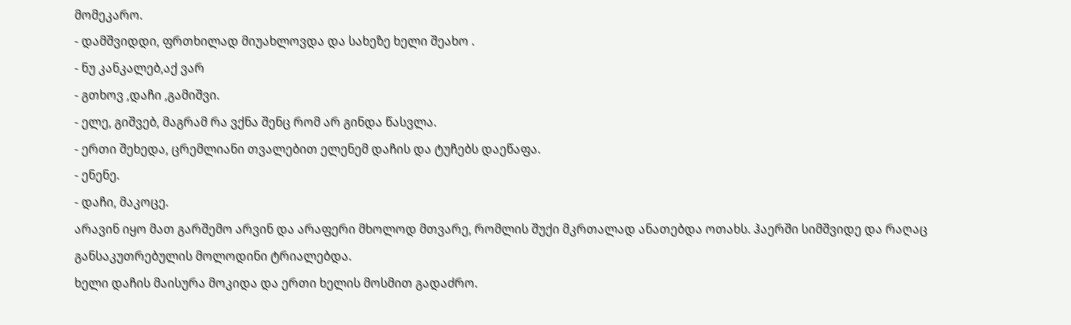მომეკარო.
- დამშვიდდი, ფრთხილად მიუახლოვდა და სახეზე ხელი შეახო .
- ნუ კანკალებ,აქ ვარ
- გთხოვ ,დაჩი ,გამიშვი.
- ელე, გიშვებ, მაგრამ რა ვქნა შენც რომ არ გინდა წასვლა.
- ერთი შეხედა, ცრემლიანი თვალებით ელენემ დაჩის და ტუჩებს დაეწაფა.
- ენენე.
- დაჩი, მაკოცე.
არავინ იყო მათ გარშემო არვინ და არაფერი მხოლოდ მთვარე, რომლის შუქი მკრთალად ანათებდა ოთახს. ჰაერში სიმშვიდე და რაღაც განსაკუთრებულის მოლოდინი ტრიალებდა.
ხელი დაჩის მაისურა მოკიდა და ერთი ხელის მოსმით გადაძრო.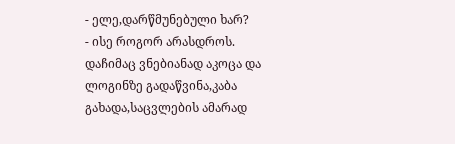- ელე,დარწმუნებული ხარ?
- ისე როგორ არასდროს.
დაჩიმაც ვნებიანად აკოცა და ლოგინზე გადაწვინა,კაბა გახადა,საცვლების ამარად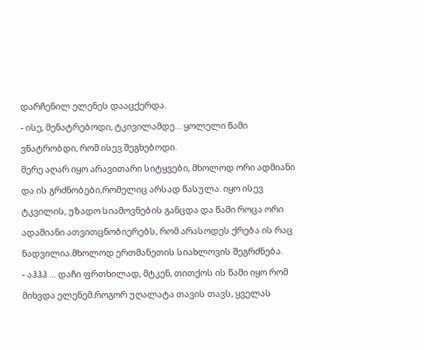დარჩენილ ელენეს დააცქერდა.
- ისე, მენატრებოდი, ტკივილამდე… ყოლელი წამი ვნატრობდი, რომ ისევ შეგხებოდი.
მერე აღარ იყო არავითარი სიტყვები, მხოლოდ ორი ადმიანი და ის გრძნობები,რომელიც არსად წასულა. იყო ისევ ტკვილის, უზადო სიამოვნების განცდა და წამი როცა ორი ადამიანი ათვითცნობიერებს, რომ არასოდეს ქრება ის რაც ნადვილია.მხოლოდ ერთმანეთის სიახლოვის შეგრძნება.
- აჰჰჰ … დაჩი ფრთხილად, მტკენ, თითქოს ის წამი იყო რომ მიხვდა ელენემ.როგორ უღალატა თავის თავს, ყველას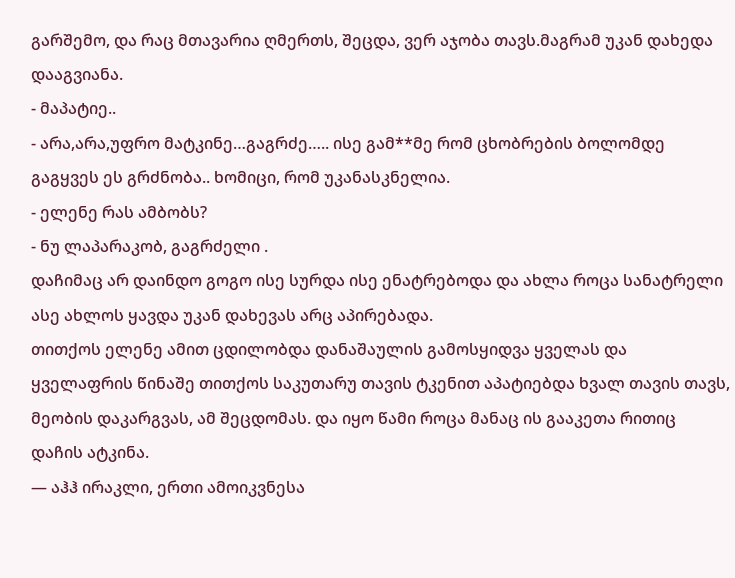გარშემო, და რაც მთავარია ღმერთს, შეცდა, ვერ აჯობა თავს.მაგრამ უკან დახედა დააგვიანა.
- მაპატიე..
- არა,არა,უფრო მატკინე…გაგრძე….. ისე გამ**მე რომ ცხობრების ბოლომდე გაგყვეს ეს გრძნობა.. ხომიცი, რომ უკანასკნელია.
- ელენე რას ამბობს?
- ნუ ლაპარაკობ, გაგრძელი .
დაჩიმაც არ დაინდო გოგო ისე სურდა ისე ენატრებოდა და ახლა როცა სანატრელი ასე ახლოს ყავდა უკან დახევას არც აპირებადა.
თითქოს ელენე ამით ცდილობდა დანაშაულის გამოსყიდვა ყველას და ყველაფრის წინაშე თითქოს საკუთარუ თავის ტკენით აპატიებდა ხვალ თავის თავს, მეობის დაკარგვას, ამ შეცდომას. და იყო წამი როცა მანაც ის გააკეთა რითიც დაჩის ატკინა.
— აჰჰ ირაკლი, ერთი ამოიკვნესა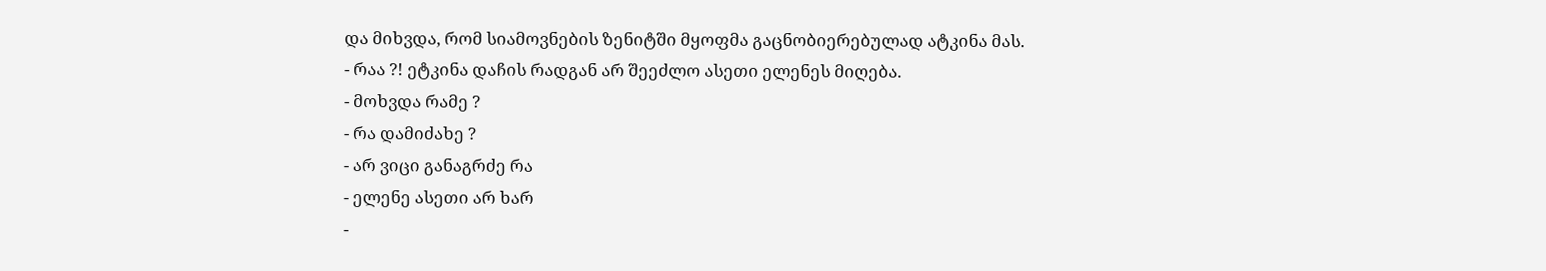და მიხვდა, რომ სიამოვნების ზენიტში მყოფმა გაცნობიერებულად ატკინა მას.
- რაა ?! ეტკინა დაჩის რადგან არ შეეძლო ასეთი ელენეს მიღება.
- მოხვდა რამე ?
- რა დამიძახე ?
- არ ვიცი განაგრძე რა
- ელენე ასეთი არ ხარ
-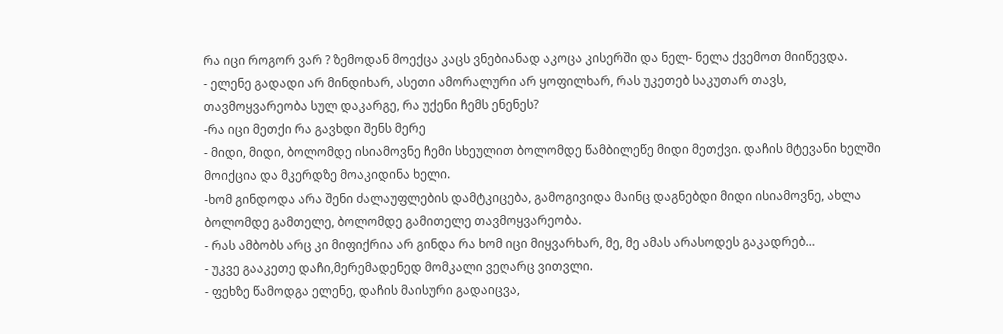რა იცი როგორ ვარ ? ზემოდან მოექცა კაცს ვნებიანად აკოცა კისერში და ნელ- ნელა ქვემოთ მიიწევდა.
- ელენე გადადი არ მინდიხარ, ასეთი ამორალური არ ყოფილხარ, რას უკეთებ საკუთარ თავს, თავმოყვარეობა სულ დაკარგე, რა უქენი ჩემს ენენეს?
-რა იცი მეთქი რა გავხდი შენს მერე
- მიდი, მიდი, ბოლომდე ისიამოვნე ჩემი სხეულით ბოლომდე წამბილეწე მიდი მეთქვი. დაჩის მტევანი ხელში მოიქცია და მკერდზე მოაკიდინა ხელი.
-ხომ გინდოდა არა შენი ძალაუფლების დამტკიცება, გამოგივიდა მაინც დაგნებდი მიდი ისიამოვნე, ახლა ბოლომდე გამთელე, ბოლომდე გამითელე თავმოყვარეობა.
- რას ამბობს არც კი მიფიქრია არ გინდა რა ხომ იცი მიყვარხარ, მე, მე ამას არასოდეს გაკადრებ…
- უკვე გააკეთე დაჩი,მერემადენედ მომკალი ვეღარც ვითვლი.
- ფეხზე წამოდგა ელენე, დაჩის მაისური გადაიცვა,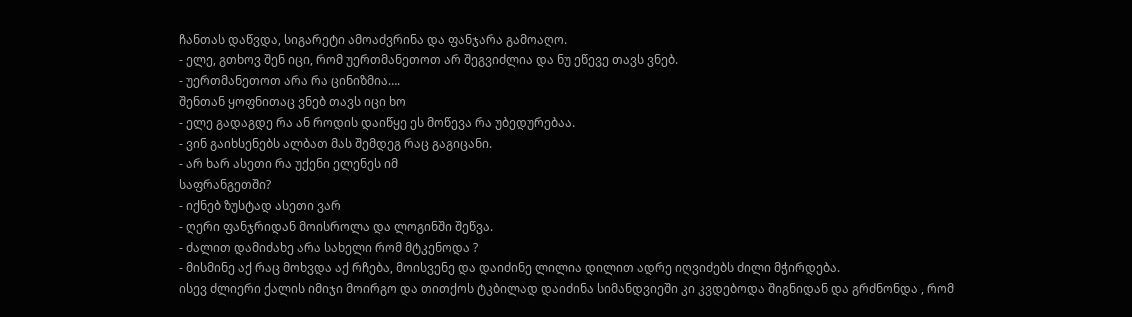ჩანთას დაწვდა, სიგარეტი ამოაძვრინა და ფანჯარა გამოაღო.
- ელე, გთხოვ შენ იცი, რომ უერთმანეთოთ არ შეგვიძლია და ნუ ეწევე თავს ვნებ.
- უერთმანეთოთ არა რა ცინიზმია….
შენთან ყოფნითაც ვნებ თავს იცი ხო
- ელე გადაგდე რა ან როდის დაიწყე ეს მოწევა რა უბედურებაა.
- ვინ გაიხსენებს ალბათ მას შემდეგ რაც გაგიცანი.
- არ ხარ ასეთი რა უქენი ელენეს იმ
საფრანგეთში?
- იქნებ ზუსტად ასეთი ვარ
- ღერი ფანჯრიდან მოისროლა და ლოგინში შეწვა.
- ძალით დამიძახე არა სახელი რომ მტკენოდა ?
- მისმინე აქ რაც მოხვდა აქ რჩება, მოისვენე და დაიძინე ლილია დილით ადრე იღვიძებს ძილი მჭირდება.
ისევ ძლიერი ქალის იმიჯი მოირგო და თითქოს ტკბილად დაიძინა სიმანდვიეში კი კვდებოდა შიგნიდან და გრძნონდა , რომ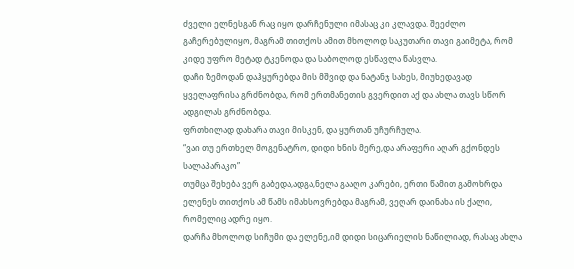ძველი ელნესგან რაც იყო დარჩენული იმასაც კი კლავდა. შეეძლო გაჩერებულიყო, მაგრამ თითქოს ამით მხოლოდ საკუთარი თავი გაიმეტა, რომ კიდე უფრო მეტად ტკენოდა და საბოლოდ ესწავლა წასვლა.
დაჩი ზემოდან დაჰყურებდა მის მშვიდ და ნატანჯ სახეს, მიუხედავად ყველაფრისა გრძნობდა, რომ ერთმანეთის გვერდით აქ და ახლა თავს სწორ ადგილას გრძნობდა.
ფრთხილად დახარა თავი მისკენ, და ყურთან უჩურჩულა.
“ვაი თუ ერთხელ მოგენატრო, დიდი ხნის მერე,და არაფერი აღარ გქონდეს სალაპარაკო”
თუმცა შეხება ვერ გაბედა,ადგა,ნელა გააღო კარები, ერთი წამით გამოხრდა ელენეს თითქოს ამ წამს იმახსოვრებდა მაგრამ, ვეღარ დაინახა ის ქალი, რომელიც ადრე იყო.
დარჩა მხოლოდ სიჩუმი და ელენე,იმ დიდი სიცარიელის ნაწილიად, რასაც ახლა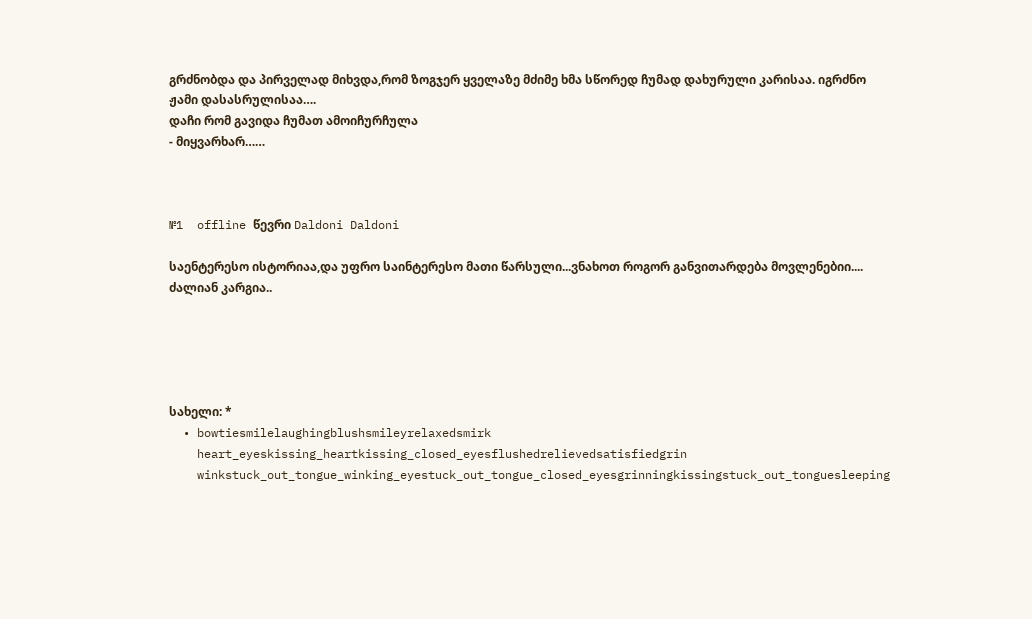გრძნობდა და პირველად მიხვდა,რომ ზოგჯერ ყველაზე მძიმე ხმა სწორედ ჩუმად დახურული კარისაა. იგრძნო ჟამი დასასრულისაა….
დაჩი რომ გავიდა ჩუმათ ამოიჩურჩულა
- მიყვარხარ……



№1  offline წევრი Daldoni Daldoni

საენტერესო ისტორიაა,და უფრო საინტერესო მათი წარსული...ვნახოთ როგორ განვითარდება მოვლენებიი.... ძალიან კარგია..





სახელი: *
  • bowtiesmilelaughingblushsmileyrelaxedsmirk
    heart_eyeskissing_heartkissing_closed_eyesflushedrelievedsatisfiedgrin
    winkstuck_out_tongue_winking_eyestuck_out_tongue_closed_eyesgrinningkissingstuck_out_tonguesleeping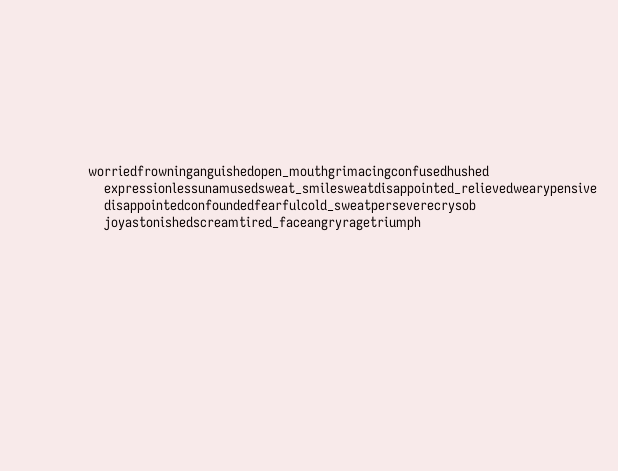worriedfrowninganguishedopen_mouthgrimacingconfusedhushed
    expressionlessunamusedsweat_smilesweatdisappointed_relievedwearypensive
    disappointedconfoundedfearfulcold_sweatperseverecrysob
    joyastonishedscreamtired_faceangryragetriumph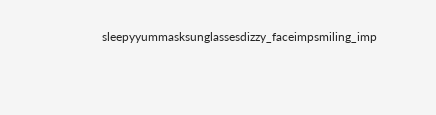sleepyyummasksunglassesdizzy_faceimpsmiling_imp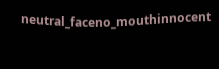neutral_faceno_mouthinnocent